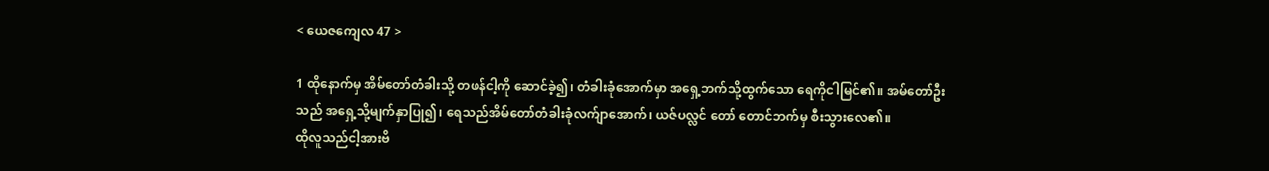< ယေဇကျေလ 47 >

1 ထိုနောက်မှ အိမ်တော်တံခါးသို့ တဖန်ငါ့ကို ဆောင်ခဲ့၍၊ တံခါးခုံအောက်မှာ အရှေ့ဘက်သို့ထွက်သော ရေကိုငါမြင်၏။ အမ်တော်ဦးသည် အရှေ့သို့မျက်နှာပြု၍၊ ရေသည်အိမ်တော်တံခါးခုံလက်ျာအောက်၊ ယဇ်ပလ္လင် တော် တောင်ဘက်မှ စီးသွားလေ၏။
ထိုလူသည်ငါ့အားဗိ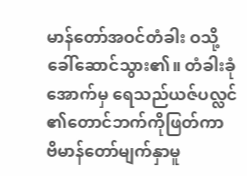မာန်တော်အဝင်တံခါး ဝသို့ခေါ်ဆောင်သွား၏။ တံခါးခုံအောက်မှ ရေသည်ယဇ်ပလ္လင်၏တောင်ဘက်ကိုဖြတ်ကာ ဗိမာန်တော်မျက်နှာမူ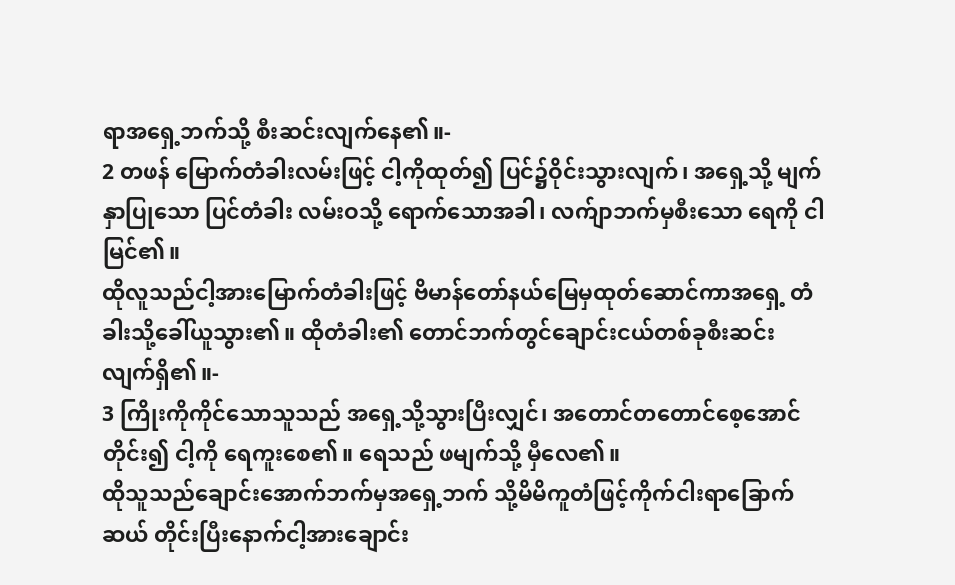ရာအရှေ့ဘက်သို့ စီးဆင်းလျက်နေ၏။-
2 တဖန် မြောက်တံခါးလမ်းဖြင့် ငါ့ကိုထုတ်၍ ပြင်၌ဝိုင်းသွားလျက်၊ အရှေ့သို့ မျက်နှာပြုသော ပြင်တံခါး လမ်းဝသို့ ရောက်သောအခါ၊ လက်ျာဘက်မှစီးသော ရေကို ငါမြင်၏။
ထိုလူသည်ငါ့အားမြောက်တံခါးဖြင့် ဗိမာန်တော်နယ်မြေမှထုတ်ဆောင်ကာအရှေ့ တံခါးသို့ခေါ်ယူသွား၏။ ထိုတံခါး၏ တောင်ဘက်တွင်ချောင်းငယ်တစ်ခုစီးဆင်း လျက်ရှိ၏။-
3 ကြိုးကိုကိုင်သောသူသည် အရှေ့သို့သွားပြီးလျှင်၊ အတောင်တတောင်စေ့အောင်တိုင်း၍ ငါ့ကို ရေကူးစေ၏။ ရေသည် ဖမျက်သို့ မှီလေ၏။
ထိုသူသည်ချောင်းအောက်ဘက်မှအရှေ့ဘက် သို့မိမိကူတံဖြင့်ကိုက်ငါးရာခြောက်ဆယ် တိုင်းပြီးနောက်ငါ့အားချောင်း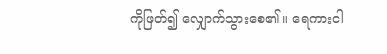ကိုဖြတ်၍ လျှောက်သွားစေ၏။ ရေကားငါ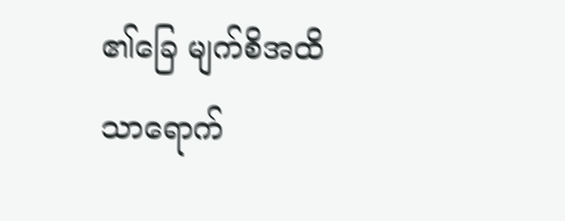၏ခြေ မျက်စိအထိသာရောက်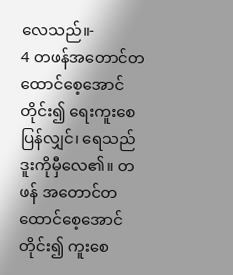လေသည်။-
4 တဖန်အတောင်တထောင်စေ့အောင်တိုင်း၍ ရေးကူးစေပြန်လျှင်၊ ရေသည် ဒူးကိုမှီလေ၏။ တဖန် အတောင်တထောင်စေ့အောင်တိုင်း၍ ကူးစေ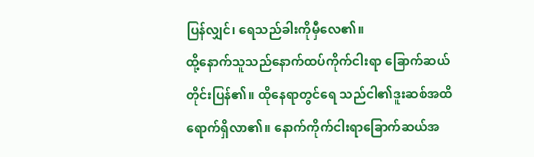ပြန်လျှင်၊ ရေသည်ခါးကိုမှီလေ၏။
ထို့နောက်သူသည်နောက်ထပ်ကိုက်ငါးရာ ခြောက်ဆယ်တိုင်းပြန်၏။ ထိုနေရာတွင်ရေ သည်ငါ၏ဒူးဆစ်အထိရောက်ရှိလာ၏။ နောက်ကိုက်ငါးရာခြောက်ဆယ်အ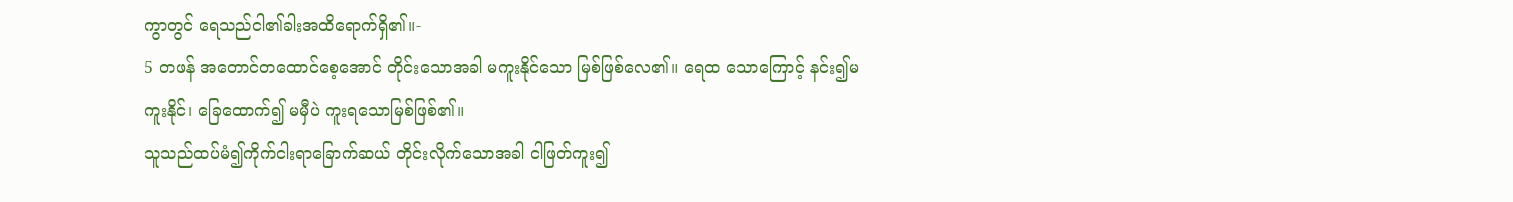ကွာတွင် ရေသည်ငါ၏ခါးအထိရောက်ရှိ၏။-
5 တဖန် အတောင်တထောင်စေ့အောင် တိုင်းသောအခါ မကူးနိုင်သော မြစ်ဖြစ်လေ၏။ ရေထ သောကြောင့် နင်း၍မကူးနိုင်၊ ခြေထောက်၍ မမှီပဲ ကူးရသောမြစ်ဖြစ်၏။
သူသည်ထပ်မံ၍ကိုက်ငါးရာခြောက်ဆယ် တိုင်းလိုက်သောအခါ ငါဖြတ်ကူး၍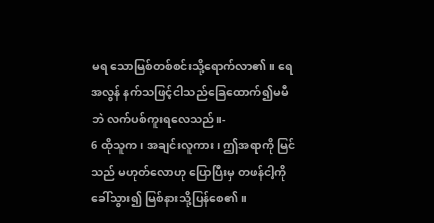မရ သောမြစ်တစ်စင်းသို့ရောက်လာ၏။ ရေအလွန် နက်သဖြင့်ငါသည်ခြေထောက်၍မမီဘဲ လက်ပစ်ကူးရလေသည်။-
6 ထိုသူက၊ အချင်းလူကား၊ ဤအရာကို မြင်သည် မဟုတ်လောဟု ပြောပြီးမှ တဖန်ငါ့ကိုခေါ်သွား၍ မြစ်နားသို့ပြန်စေ၏။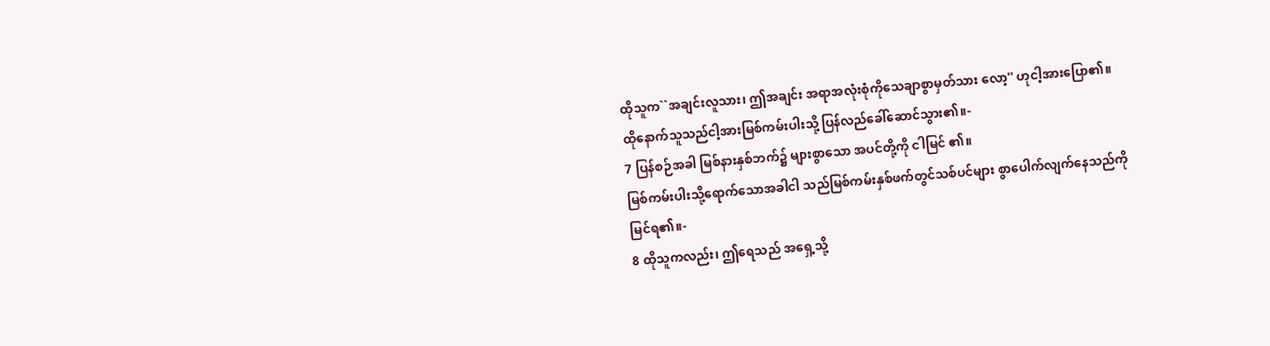ထိုသူက``အချင်းလူသား၊ ဤအချင်း အရာအလုံးစုံကိုသေချာစွာမှတ်သား လော့'' ဟုငါ့အားပြော၏။ ထိုနောက်သူသည်ငါ့အားမြစ်ကမ်းပါးသို့ ပြန်လည်ခေါ်ဆောင်သွား၏။-
7 ပြန်စဉ်အခါ မြစ်နားနှစ်ဘက်၌ များစွာသော အပင်တို့ကို ငါမြင် ၏။
မြစ်ကမ်းပါးသို့ရောက်သောအခါငါ သည်မြစ်ကမ်းနှစ်ဖက်တွင်သစ်ပင်များ စွာပေါက်လျက်နေသည်ကိုမြင်ရ၏။-
8 ထိုသူကလည်း၊ ဤရေသည် အရှေ့သို့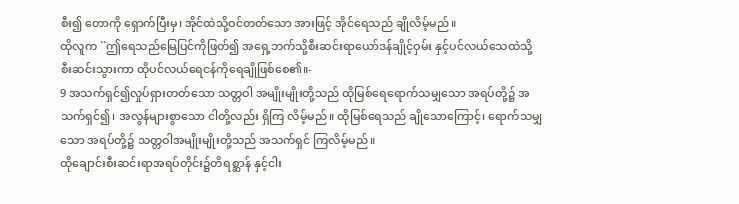စီး၍ တောကို ရှောက်ပြီးမှ၊ အိုင်ထဲသို့ဝင်တတ်သော အားဖြင့် အိုင်ရေသည် ချိုလိမ့်မည်။
ထိုလူက ``ဤရေသည်မြေပြင်ကိုဖြတ်၍ အရှေ့ဘက်သို့စီးဆင်းရာယော်ဒန်ချိုင့်ဝှမ်း နှင့်ပင်လယ်သေထဲသို့စီးဆင်းသွားကာ ထိုပင်လယ်ရေငန်ကိုရေချိုဖြစ်စေ၏။-
9 အသက်ရှင်၍လှုပ်ရှားတတ်သော သတ္တဝါ အမျိုးမျိုးတို့သည် ထိုမြစ်ရေရောက်သမျှသော အရပ်တို့၌ အသက်ရှင်၍၊ အလွန်များစွာသော ငါတို့လည်း ရှိကြ လိမ့်မည်။ ထိုမြစ်ရေသည် ချိုသောကြောင့်၊ ရောက်သမျှ သော အရပ်တို့၌ သတ္တဝါအမျိုးမျိုးတို့သည် အသက်ရှင် ကြလိမ့်မည်။
ထိုချောင်းစီးဆင်းရာအရပ်တိုင်း၌တိရစ္ဆာန် နှင့်ငါး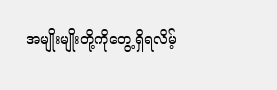အမျိုးမျိုးတို့ကိုတွေ့ရှိရလိမ့်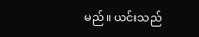မည်။ ယင်းသည်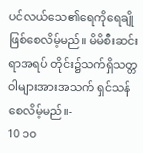ပင်လယ်သေ၏ရေကိုရေချို ဖြစ်စေလိမ့်မည်။ မိမိစီးဆင်းရာအရပ် တိုင်း၌သက်ရှိသတ္တဝါများအားအသက် ရှင်သန်စေလိမ့်မည်။-
10 ၁၀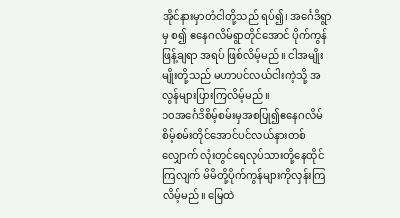အိုင်နားမှာတံငါတို့သည် ရပ်၍၊ အင်္ဂေဒိရွာမှ စ၍ ဧနေဂလိမ်ရွာတိုင်အောင် ပိုက်ကွန်ဖြန့်ချရာ အရပ် ဖြစ်လိမ့်မည်။ ငါအမျိုးမျိုးတို့သည် မဟာပင်လယ်ငါးကဲ့သို့ အလွန်များပြားကြလိမ့်မည်။
၁၀အင်္ဂေဒိစိမ့်စမ်းမှအစပြု၍ဧနေဂလိမ် စိမ့်စမ်းတိုင်အောင်ပင်လယ်နားတစ်လျှောက် လုံးတွင်ရေလုပ်သားတို့နေထိုင်ကြလျက် မိမိတို့ပိုက်ကွန်များကိုလှန်းကြလိမ့်မည်။ မြေထဲ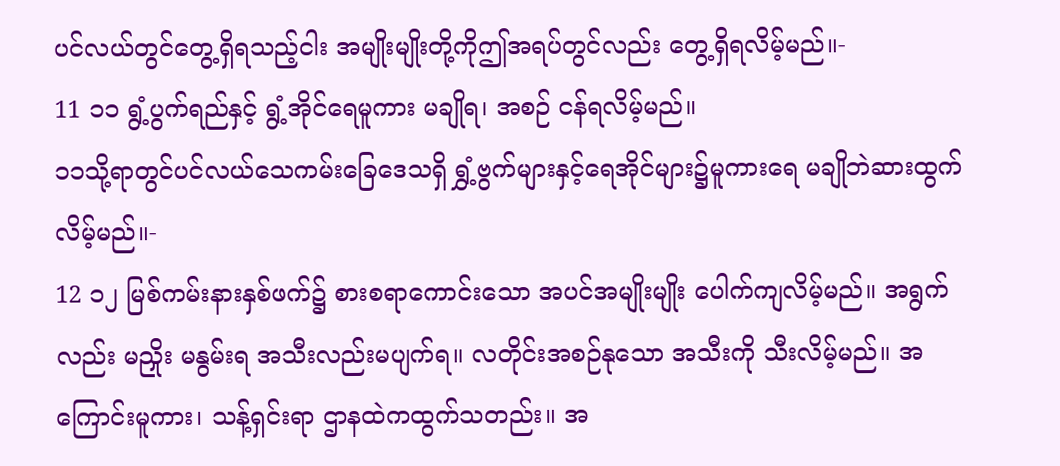ပင်လယ်တွင်တွေ့ရှိရသည့်ငါး အမျိုးမျိုးတို့ကိုဤအရပ်တွင်လည်း တွေ့ရှိရလိမ့်မည်။-
11 ၁၁ ရွံ့ပွက်ရည်နှင့် ရွံ့အိုင်ရေမူကား မချိုရ၊ အစဉ် ငန်ရလိမ့်မည်။
၁၁သို့ရာတွင်ပင်လယ်သေကမ်းခြေဒေသရှိ ရွှံ့ဗွက်များနှင့်ရေအိုင်များ၌မူကားရေ မချိုဘဲဆားထွက်လိမ့်မည်။-
12 ၁၂ မြစ်ကမ်းနားနှစ်ဖက်၌ စားစရာကောင်းသော အပင်အမျိုးမျိုး ပေါက်ကျလိမ့်မည်။ အရွက်လည်း မညှိုး မနွမ်းရ အသီးလည်းမပျက်ရ။ လတိုင်းအစဉ်နုသော အသီးကို သီးလိမ့်မည်။ အကြောင်းမူကား၊ သန့်ရှင်းရာ ဌာနထဲကထွက်သတည်း။ အ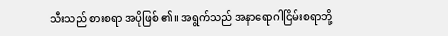သီးသည် စားစရာ အပိုဖြစ် ၏။ အရွက်သည် အနာရောဂါငြိမ်းစရာဘို့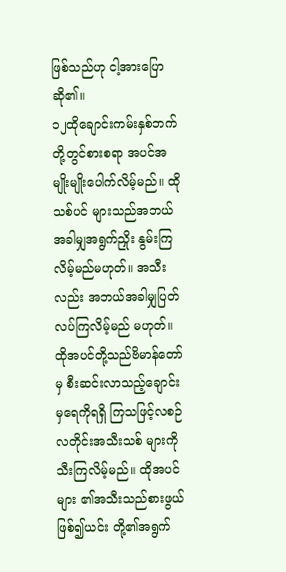ဖြစ်သည်ဟု ငါ့အားပြောဆို၏။
၁၂ထိုချောင်းကမ်းနှစ်ဘက်တို့တွင်စားစရာ အပင်အမျိုးမျိုးပေါက်လိမ့်မည်။ ထိုသစ်ပင် များသည်အဘယ်အခါမျှအရွက်ညှိုး နွမ်းကြလိမ့်မည်မဟုတ်။ အသီးလည်း အဘယ်အခါမျှပြတ်လပ်ကြလိမ့်မည် မဟုတ်။ ထိုအပင်တို့သည်ဗိမာန်တော်မှ စီးဆင်းလာသည့်ချောင်းမှရေကိုရရှိ ကြသဖြင့်လစဉ်လတိုင်းအသီးသစ် များကိုသီးကြလိမ့်မည်။ ထိုအပင်များ ၏အသီးသည်စားဖွယ်ဖြစ်၍ယင်း တို့၏အရွက်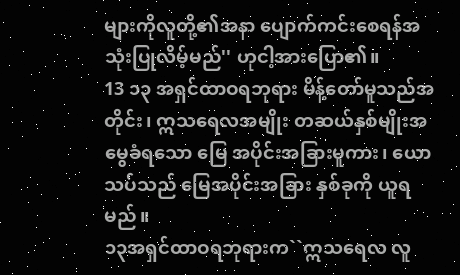များကိုလူတို့၏အနာ ပျောက်ကင်းစေရန်အသုံးပြုလိမ့်မည်'' ဟုငါ့အားပြော၏။
13 ၁၃ အရှင်ထာဝရဘုရား မိန့်တော်မူသည်အတိုင်း၊ ဣသရေလအမျိုး တဆယ်နှစ်မျိုးအမွေခံရသော မြေ အပိုင်းအခြားမူကား၊ ယောသပ်သည် မြေအပိုင်းအခြား နှစ်ခုကို ယူရမည်။
၁၃အရှင်ထာဝရဘုရားက``ဣသရေလ လူ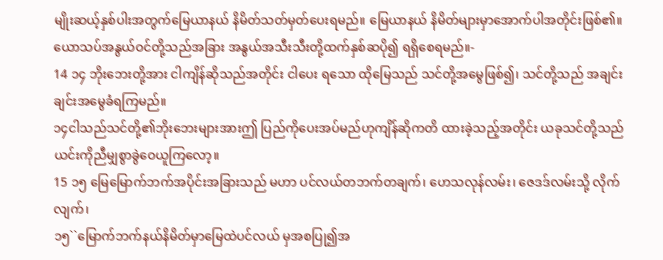မျိုးဆယ့်နှစ်ပါးအတွက်မြေယာနယ် နိမိတ်သတ်မှတ်ပေးရမည်။ မြေယာနယ် နိမိတ်များမှာအောက်ပါအတိုင်းဖြစ်၏။ ယောသပ်အနွယ်ဝင်တို့သည်အခြား အနွယ်အသီးသီးတို့ထက်နှစ်ဆပို၍ ရရှိစေရမည်။-
14 ၁၄ ဘိုးဘေးတို့အား ငါကျိန်ဆိုသည်အတိုင်း ငါပေး ရသော ထိုမြေသည် သင်တို့အမွေဖြစ်၍၊ သင်တို့သည် အချင်းချင်းအမွေခံရကြမည်။
၁၄ငါသည်သင်တို့၏ဘိုးဘေးများအားဤ ပြည်ကိုပေးအပ်မည်ဟုကျိန်ဆိုကတိ ထားခဲ့သည့်အတိုင်း ယခုသင်တို့သည် ယင်းကိုညီမျှစွာခွဲဝေယူကြလော့။
15 ၁၅ မြေမြောက်ဘက်အပိုင်းအခြားသည် မဟာ ပင်လယ်တဘက်တချက်၊ ဟေသလုန်လမ်း၊ ဇေဒဒ်လမ်းသို့ လိုက်လျက်၊
၁၅``မြောက်ဘက်နယ်နိမိတ်မှာမြေထဲပင်လယ် မှအစပြု၍အ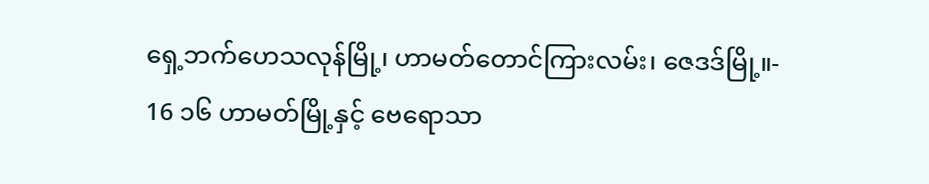ရှေ့ဘက်ဟေသလုန်မြို့၊ ဟာမတ်တောင်ကြားလမ်း၊ ဇေဒဒ်မြို့။-
16 ၁၆ ဟာမတ်မြို့နှင့် ဗေရောသာ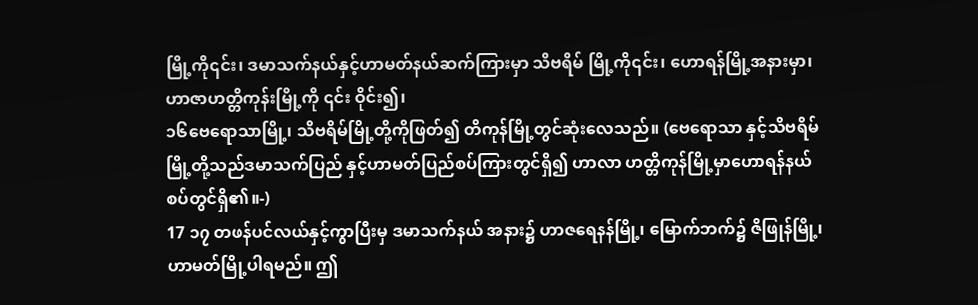မြို့ကို၎င်း၊ ဒမာသက်နယ်နှင့်ဟာမတ်နယ်ဆက်ကြားမှာ သိဗရိမ် မြို့ကို၎င်း၊ ဟောရန်မြို့အနားမှာ၊ ဟာဇာဟတ္တိကုန်းမြို့ကို ၎င်း ဝိုင်း၍၊
၁၆ဗေရောသာမြို့၊ သိဗရိမ်မြို့တို့ကိုဖြတ်၍ တိကုန်မြို့တွင်ဆုံးလေသည်။ (ဗေရောသာ နှင့်သိဗရိမ်မြို့တို့သည်ဒမာသက်ပြည် နှင့်ဟာမတ်ပြည်စပ်ကြားတွင်ရှိ၍ ဟာလာ ဟတ္တိကုန်မြို့မှာဟောရန်နယ်စပ်တွင်ရှိ၏။-)
17 ၁၇ တဖန်ပင်လယ်နှင့်ကွာပြီးမှ ဒမာသက်နယ် အနား၌ ဟာဇရေနန်မြို့၊ မြောက်ဘက်၌ ဇိဖြုန်မြို့၊ ဟာမတ်မြို့ပါရမည်။ ဤ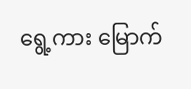ရွေ့ကား မြောက်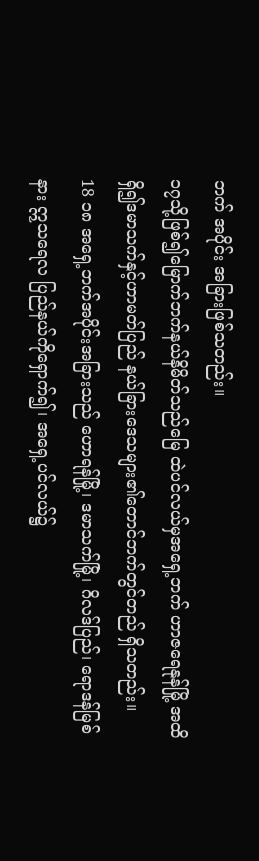ဘက် အပိုင်း အခြားဖြစ်သတည်း။
၁၇သို့ဖြစ်၍မြောက်ဘက်နယ်နိမိတ်သည်မြေ ထဲပင်လယ်မှအရှေ့ဘက် ဟာဇရေနုန်မြို့ အထိရှိ၍ဒမာသက်နှင့်ဟာမတ်ပြည် နယ်ခြားဒေသများ၏တောင်ဘက်တွင်တည် ရှိသတည်း။
18 ၁၈ အရှေ့ဘက်အပိုင်းအခြားသည် ဟောရန်မြို့၊ ဒမာသက်မြို့၊ ဂိလဒ်ပြည်၊ ရောဒန်မြစ်နား ဣသရေလ ပြည်နယ်ကိုရှောက်၍၊ အရှေ့ပင်လယ်၌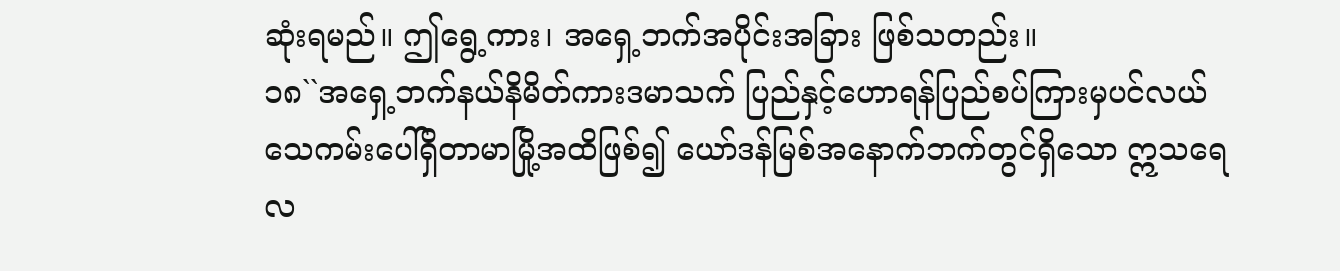ဆုံးရမည်။ ဤရွေ့ကား၊ အရှေ့ဘက်အပိုင်းအခြား ဖြစ်သတည်း။
၁၈``အရှေ့ဘက်နယ်နိမိတ်ကားဒမာသက် ပြည်နှင့်ဟောရန်ပြည်စပ်ကြားမှပင်လယ် သေကမ်းပေါ်ရှိတာမာမြို့အထိဖြစ်၍ ယော်ဒန်မြစ်အနောက်ဘက်တွင်ရှိသော ဣသရေလ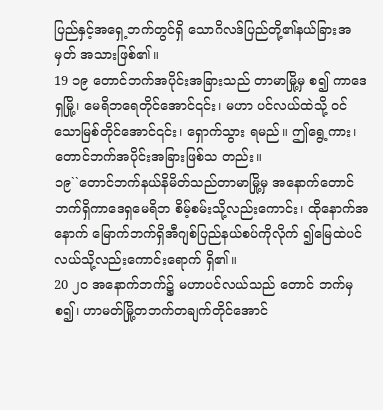ပြည်နှင့်အရှေ့ဘက်တွင်ရှိ သောဂိလဒ်ပြည်တို့၏နယ်ခြားအမှတ် အသားဖြစ်၏။
19 ၁၉ တောင်ဘက်အပိုင်းအခြားသည် တာမာမြို့မှ စ၍ ကာဒေရှမြို့၊ မေရိဘရေတိုင်အောင်၎င်း၊ မဟာ ပင်လယ်ထဲသို့ ဝင်သောမြစ်တိုင်အောင်၎င်း၊ ရှောက်သွား ရမည်။ ဤရွေ့ကား၊ တောင်ဘက်အပိုင်းအခြားဖြစ်သ တည်း။
၁၉``တောင်ဘက်နယ်နိမိတ်သည်တာမာမြို့မှ အနောက်တောင်ဘက်ရှိကာဒေရှမေရိဘ စိမ့်စမ်းသို့လည်းကောင်း၊ ထိုနောက်အနောက် မြောက်ဘက်ရှိအီဂျစ်ပြည်နယ်စပ်ကိုလိုက် ၍မြေထဲပင်လယ်သို့လည်းကောင်းရောက် ရှိ၏။
20 ၂၀ အနောက်ဘက်၌ မဟာပင်လယ်သည် တောင် ဘက်မှစ၍၊ ဟာမတ်မြို့တဘက်တချက်တိုင်အောင်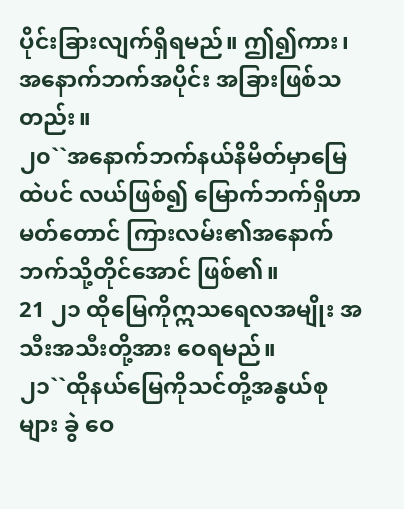ပိုင်းခြားလျက်ရှိရမည်။ ဤ၍ကား၊ အနောက်ဘက်အပိုင်း အခြားဖြစ်သတည်း။
၂၀``အနောက်ဘက်နယ်နိမိတ်မှာမြေထဲပင် လယ်ဖြစ်၍ မြောက်ဘက်ရှိဟာမတ်တောင် ကြားလမ်း၏အနောက်ဘက်သို့တိုင်အောင် ဖြစ်၏။
21 ၂၁ ထိုမြေကိုဣသရေလအမျိုး အသီးအသီးတို့အား ဝေရမည်။
၂၁``ထိုနယ်မြေကိုသင်တို့အနွယ်စုများ ခွဲ ဝေ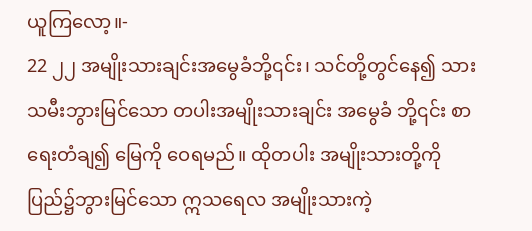ယူကြလော့။-
22 ၂၂ အမျိုးသားချင်းအမွေခံဘို့၎င်း၊ သင်တို့တွင်နေ၍ သားသမီးဘွားမြင်သော တပါးအမျိုးသားချင်း အမွေခံ ဘို့၎င်း စာရေးတံချ၍ မြေကို ဝေရမည်။ ထိုတပါး အမျိုးသားတို့ကို ပြည်၌ဘွားမြင်သော ဣသရေလ အမျိုးသားကဲ့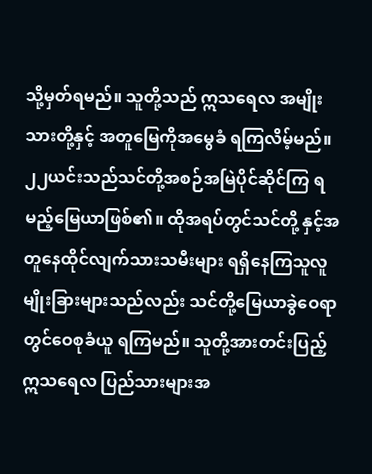သို့မှတ်ရမည်။ သူတို့သည် ဣသရေလ အမျိုးသားတို့နှင့် အတူမြေကိုအမွေခံ ရကြလိမ့်မည်။
၂၂ယင်းသည်သင်တို့အစဉ်အမြဲပိုင်ဆိုင်ကြ ရမည့်မြေယာဖြစ်၏။ ထိုအရပ်တွင်သင်တို့ နှင့်အတူနေထိုင်လျက်သားသမီးများ ရရှိနေကြသူလူမျိုးခြားများသည်လည်း သင်တို့မြေယာခွဲဝေရာတွင်ဝေစုခံယူ ရကြမည်။ သူတို့အားတင်းပြည့်ဣသရေလ ပြည်သားများအ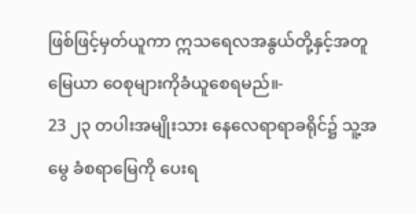ဖြစ်ဖြင့်မှတ်ယူကာ ဣသရေလအနွယ်တို့နှင့်အတူမြေယာ ဝေစုများကိုခံယူစေရမည်။-
23 ၂၃ တပါးအမျိုးသား နေလေရာရာခရိုင်၌ သူ့အမွေ ခံစရာမြေကို ပေးရ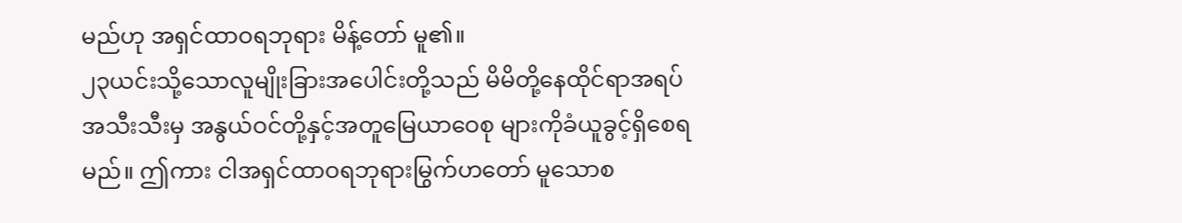မည်ဟု အရှင်ထာဝရဘုရား မိန့်တော် မူ၏။
၂၃ယင်းသို့သောလူမျိုးခြားအပေါင်းတို့သည် မိမိတို့နေထိုင်ရာအရပ်အသီးသီးမှ အနွယ်ဝင်တို့နှင့်အတူမြေယာဝေစု များကိုခံယူခွင့်ရှိစေရမည်။ ဤကား ငါအရှင်ထာဝရဘုရားမြွက်ဟတော် မူသောစ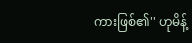ကားဖြစ်၏'' ဟုမိန့်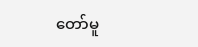တော်မူ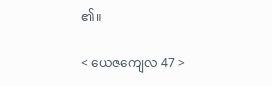၏။

< ယေဇကျေလ 47 >